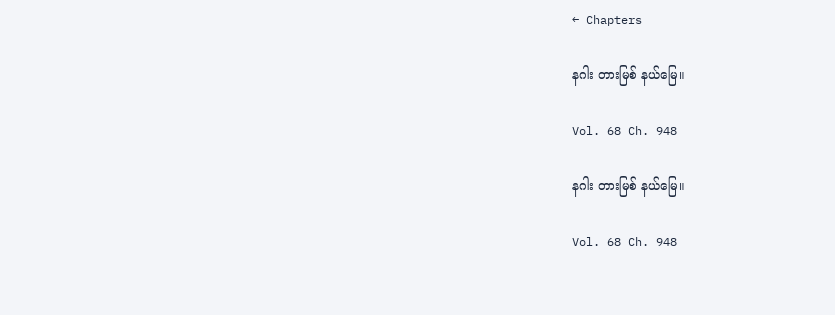← Chapters

နဂါး တားမြစ် နယ်မြေ။

Vol. 68 Ch. 948

နဂါး တားမြစ် နယ်မြေ။

Vol. 68 Ch. 948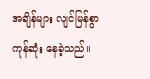အချိန်များ လျင်မြန်စွာ ကုန်ဆုံး နေခဲ့သည်။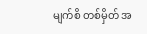မျက်စိ တစ်မှိတ် အ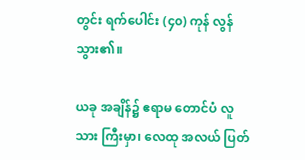တွင်း ရက်ပေါင်း (၄၀) ကုန် လွန် သွား၏။

ယခု အချိန်၌ ဧရာမ တောင်ပံ လူသား ကြီးမှာ၊ လေထု အလယ် ပြတ်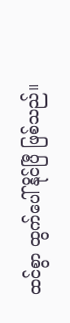ထင်စွာ ထွက်ပေါ် နိုင်ပြီ ဖြစ်သည်။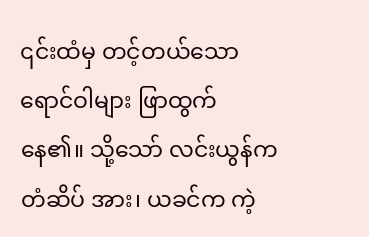၎င်းထံမှ တင့်တယ်သော ရောင်ဝါများ ဖြာထွက် နေ၏။ သို့သော် လင်းယွန်က တံဆိပ် အား၊ ယခင်က ကဲ့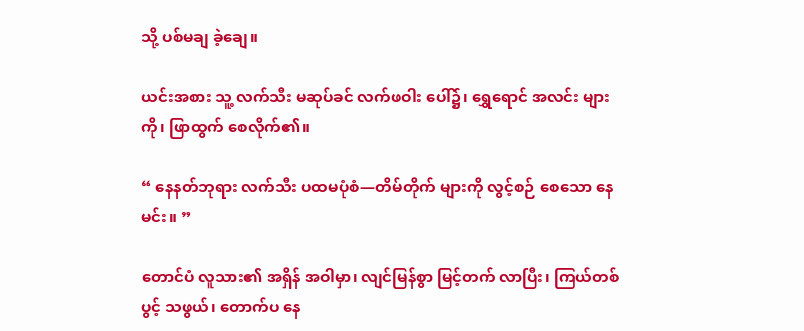သို့ ပစ်မချ ခဲ့ချေ။

ယင်းအစား သူ့ လက်သီး မဆုပ်ခင် လက်ဖဝါး ပေါ်၌၊ ရွှေရောင် အလင်း များကို၊ ဖြာထွက် စေလိုက်၏။

“ နေနတ်ဘုရား လက်သီး ပထမပုံစံ—တိမ်တိုက် များကို လွင့်စဉ် စေသော နေမင်း။ ”

တောင်ပံ လူသား၏ အရှိန် အဝါမှာ၊ လျင်မြန်စွာ မြင့်တက် လာပြီး၊ ကြယ်တစ်ပွင့် သဖွယ်၊ တောက်ပ နေ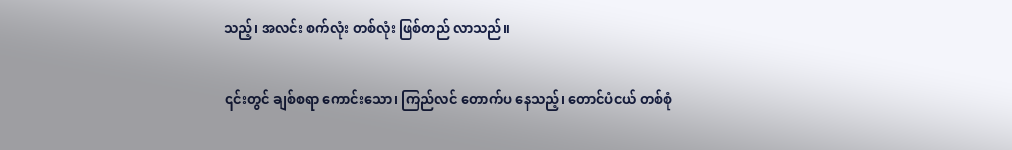သည့်၊ အလင်း စက်လုံး တစ်လုံး ဖြစ်တည် လာသည်။

၎င်းတွင် ချစ်စရာ ကောင်းသော၊ ကြည်လင် တောက်ပ နေသည့်၊ တောင်ပံငယ် တစ်စုံ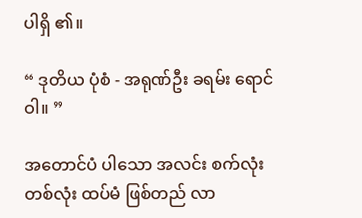ပါရှိ ၏။

“ ဒုတိယ ပုံစံ - အရုဏ်ဦး ခရမ်း ရောင်ဝါ။ ”

အတောင်ပံ ပါသော အလင်း စက်လုံး တစ်လုံး ထပ်မံ ဖြစ်တည် လာ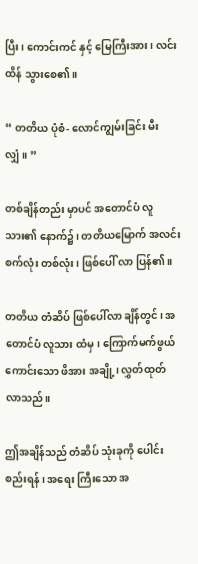ပြီး၊ ကောင်းကင် နှင့် မြေကြီးအား၊ လင်းထိန် သွားစေ၏။

“ တတိယ ပုံစံ- လောင်ကျွမ်းခြင်း မီးလျှံ။ ”

တစ်ချိန်တည်း မှာပင် အတောင်ပံ လူသား၏ နောက်၌၊ တတိယမြောက် အလင်း စက်လုံး တစ်လုံး၊ ဖြစ်ပေါ် လာ ပြန်၏။

တတိယ တံဆိပ် ဖြစ်ပေါ်လာ ချိန်တွင်၊ အတောင်ပံ လူသား ထံမှ၊ ကြောက်မက်ဖွယ် ကောင်းသော ဖိအား အချို့၊ လွှတ်ထုတ် လာသည်။

ဤအချိန်သည် တံဆိပ် သုံးခုကို ပေါင်းစည်းရန်၊ အရေး ကြီးသော အ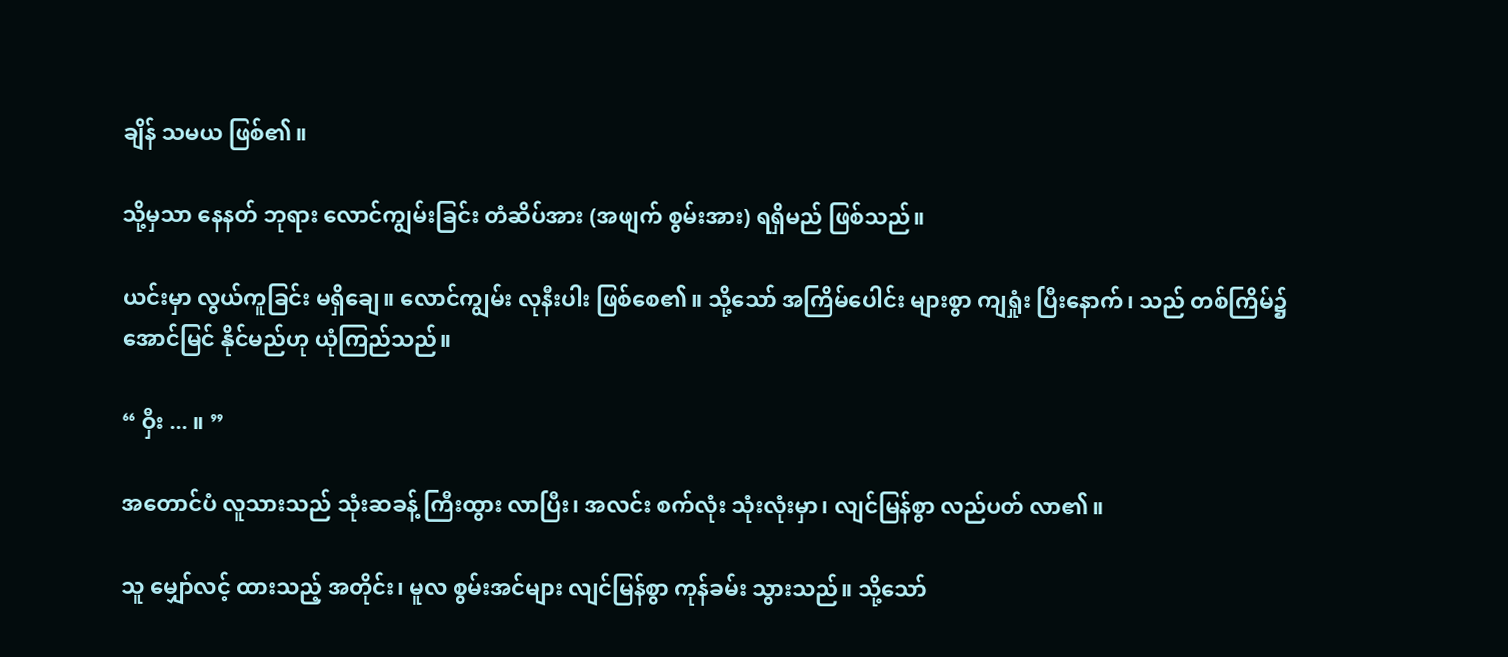ချိန် သမယ ဖြစ်၏။

သို့မှသာ နေနတ် ဘုရား လောင်ကျွမ်းခြင်း တံဆိပ်အား (အဖျက် စွမ်းအား) ရရှိမည် ဖြစ်သည်။

ယင်းမှာ လွယ်ကူခြင်း မရှိချေ။ လောင်ကျွမ်း လုနီးပါး ဖြစ်စေ၏။ သို့သော် အကြိမ်ပေါင်း များစွာ ကျရှုံး ပြီးနောက်၊ သည် တစ်ကြိမ်၌ အောင်မြင် နိုင်မည်ဟု ယုံကြည်သည်။

“ ဝှီး ... ။ ”

အတောင်ပံ လူသားသည် သုံးဆခန့် ကြီးထွား လာပြီး၊ အလင်း စက်လုံး သုံးလုံးမှာ၊ လျင်မြန်စွာ လည်ပတ် လာ၏။

သူ မျှော်လင့် ထားသည့် အတိုင်း၊ မူလ စွမ်းအင်များ လျင်မြန်စွာ ကုန်ခမ်း သွားသည်။ သို့သော်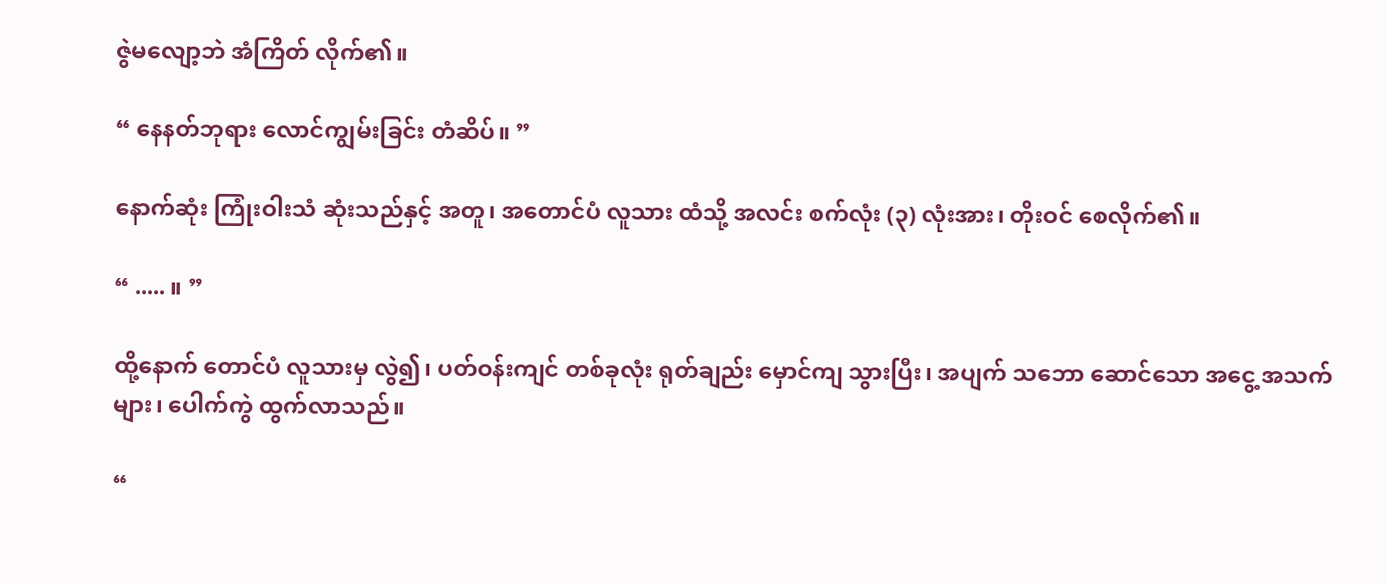ဇွဲမလျော့ဘဲ အံကြိတ် လိုက်၏။

“ နေနတ်ဘုရား လောင်ကျွမ်းခြင်း တံဆိပ်။ ”

နောက်ဆုံး ကြုံးဝါးသံ ဆုံးသည်နှင့် အတူ၊ အတောင်ပံ လူသား ထံသို့ အလင်း စက်လုံး (၃) လုံးအား၊ တိုးဝင် စေလိုက်၏။

“ ..... ။ ”

ထို့နောက် တောင်ပံ လူသားမှ လွဲ၍၊ ပတ်ဝန်းကျင် တစ်ခုလုံး ရုတ်ချည်း မှောင်ကျ သွားပြီး၊ အပျက် သဘော ဆောင်သော အငွေ့ အသက်များ၊ ပေါက်ကွဲ ထွက်လာသည်။

“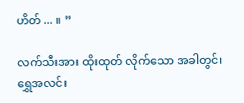ဟိတ် ... ။ ”

လက်သီးအား ထိုးထုတ် လိုက်သော အခါတွင်၊ ရွှေအလင်း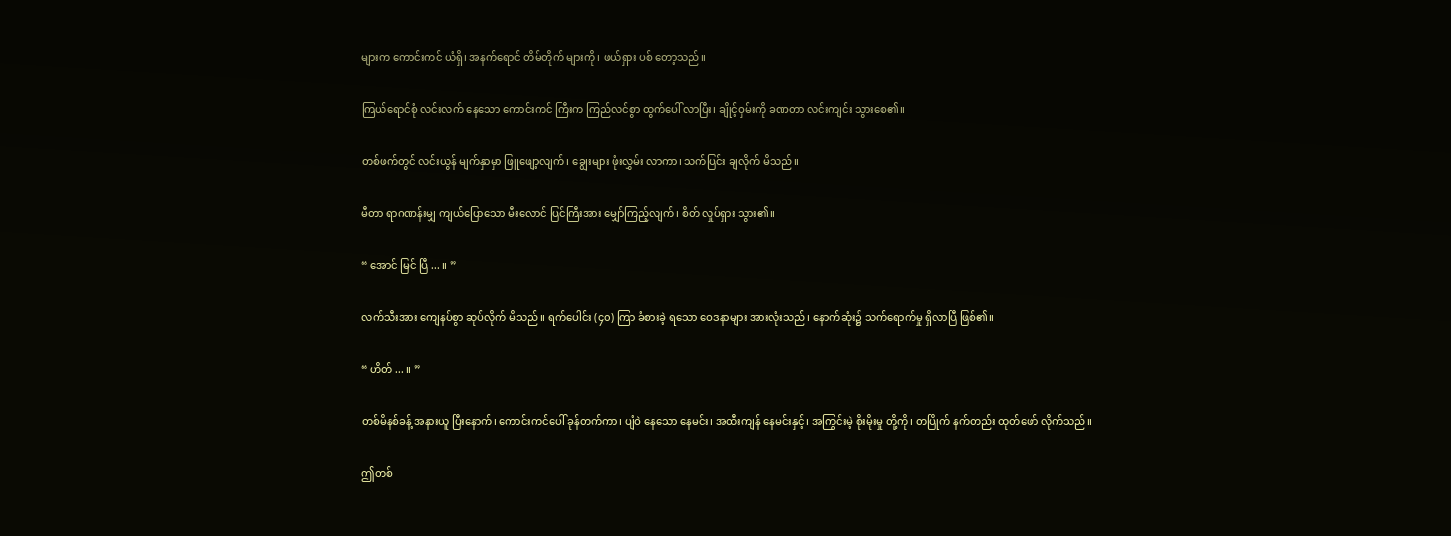များက ကောင်းကင် ယံရှိ၊ အနက်ရောင် တိမ်တိုက် များကို၊ ဖယ်ရှား ပစ် တော့သည်။

ကြယ်ရောင်စုံ လင်းလက် နေသော ကောင်းကင် ကြီးက ကြည်လင်စွာ ထွက်ပေါ် လာပြီး၊ ချိုင့်ဝှမ်းကို ခဏတာ လင်းကျင်း သွားစေ၏။

တစ်ဖက်တွင် လင်းယွန် မျက်နှာမှာ ဖြူဖျော့လျက်၊ ချွေးများ ဖုံးလွှမ်း လာကာ၊ သက်ပြင်း ချလိုက် မိသည်။

မီတာ ရာဂဏန်းမျှ ကျယ်ပြောသော မီးလောင် ပြင်ကြီးအား မျှော်ကြည့်လျက်၊ စိတ် လှုပ်ရှား သွား၏။

“ အောင် မြင် ပြီ ... ။ ”

လက်သီးအား ကျေနပ်စွာ ဆုပ်လိုက် မိသည်။ ရက်ပေါင်း (၄၀) ကြာ ခံစားခဲ့ ရသော ဝေဒနာများ အားလုံးသည်၊ နောက်ဆုံး၌ သက်ရောက်မှု ရှိလာပြီ ဖြစ်၏။

“ ဟိတ် ... ။ ”

တစ်မိနစ်ခန့် အနားယူ ပြီးနောက်၊ ကောင်းကင်ပေါ် ခုန်တက်ကာ၊ ပျံဝဲ နေသော နေမင်း၊ အထီးကျန် နေမင်းနှင့်၊ အကြွင်းမဲ့ စိုးမိုးမှု တို့ကို၊ တပြိုက် နက်တည်း ထုတ်ဖော် လိုက်သည်။

ဤတစ်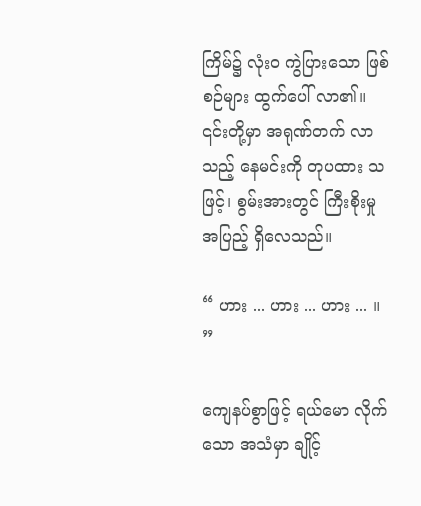ကြိမ်၌ လုံးဝ ကွဲပြားသော ဖြစ်စဉ်များ ထွက်ပေါ် လာ၏။ ၎င်းတို့မှာ အရုဏ်တက် လာသည့် နေမင်းကို တုပထား သဖြင့်၊ စွမ်းအားတွင် ကြီးစိုးမှု အပြည့် ရှိလေသည်။

“ ဟား ... ဟား ... ဟား ... ။ ”

ကျေနပ်စွာဖြင့် ရယ်မော လိုက်သော အသံမှာ ချိုင့်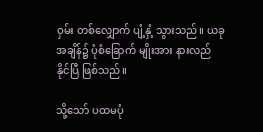ဝှမ်း တစ်လျှောက် ပျံ့နှံ့ သွားသည်။ ယခု အချိန်၌ ပုံစံခြောက် မျိုးအား နားလည် နိုင်ပြီ ဖြစ်သည်။

သို့သော် ပထမပုံ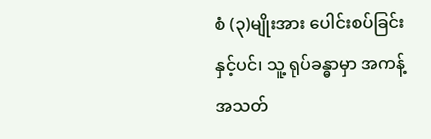စံ (၃)မျိုးအား ပေါင်းစပ်ခြင်း နှင့်ပင်၊ သူ့ ရုပ်ခန္ဓာမှာ အကန့် အသတ်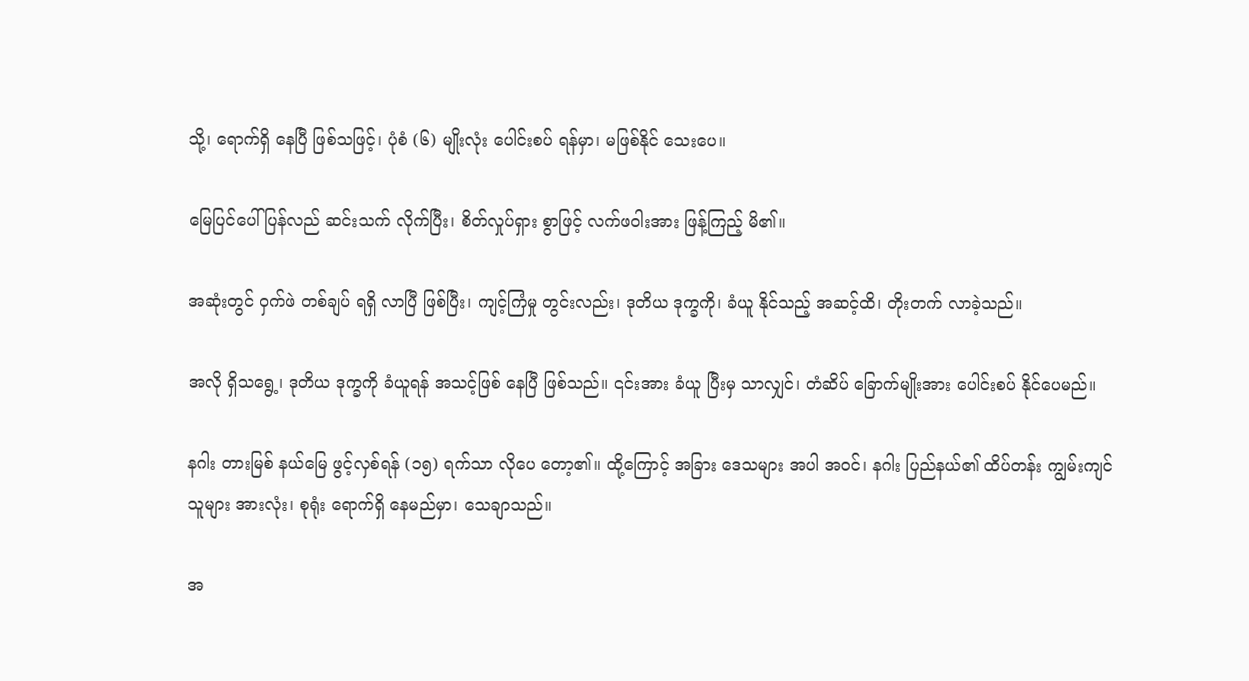သို့၊ ရောက်ရှိ နေပြီ ဖြစ်သဖြင့်၊ ပုံစံ (၆) မျိုးလုံး ပေါင်းစပ် ရန်မှာ၊ မဖြစ်နိုင် သေးပေ။

မြေပြင်ပေါ် ပြန်လည် ဆင်းသက် လိုက်ပြီး၊ စိတ်လှုပ်ရှား စွာဖြင့် လက်ဖဝါးအား ဖြန့်ကြည့် မိ၏။

အဆုံးတွင် ဝှက်ဖဲ တစ်ချပ် ရရှိ လာပြီ ဖြစ်ပြီး၊ ကျင့်ကြံမှု တွင်းလည်း၊ ဒုတိယ ဒုက္ခကို၊ ခံယူ နိုင်သည့် အဆင့်ထိ၊ တိုးတက် လာခဲ့သည်။

အလို ရှိသရွေ့၊ ဒုတိယ ဒုက္ခကို ခံယူရန် အသင့်ဖြစ် နေပြီ ဖြစ်သည်။ ၎င်းအား ခံယူ ပြီးမှ သာလျှင်၊ တံဆိပ် ခြောက်မျိုးအား ပေါင်းစပ် နိုင်ပေမည်။

နဂါး တားမြစ် နယ်မြေ ဖွင့်လှစ်ရန် (၁၅) ရက်သာ လိုပေ တော့၏။ ထို့ကြောင့် အခြား ဒေသများ အပါ အဝင်၊ နဂါး ပြည်နယ်၏ ထိပ်တန်း ကျွမ်းကျင် သူများ အားလုံး၊ စုရုံး ရောက်ရှိ နေမည်မှာ၊ သေချာသည်။

အ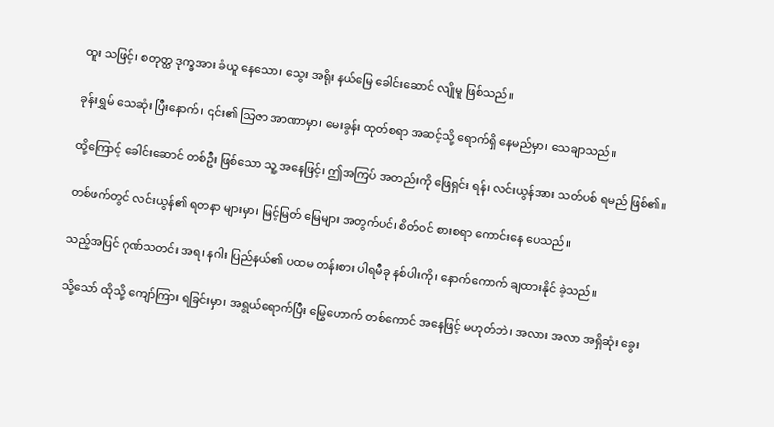ထူး သဖြင့်၊ စတုတ္ထ ဒုက္ခအား ခံယူ နေသော၊ သွေး အရိုး နယ်မြေ ခေါင်းဆောင် လျိုမူ ဖြစ်သည်။

ခုန်းရွှမ် သေဆုံး ပြီးနောက်၊ ၎င်း၏ သြဇာ အာဏာမှာ၊ မေးခွန်း ထုတ်စရာ အဆင့်သို့ ရောက်ရှိ နေမည်မှာ၊ သေချာသည်။

ထို့ကြောင့် ခေါင်းဆောင် တစ်ဦး ဖြစ်သော သူ့ အနေဖြင့်၊ ဤအကြပ် အတည်းကို ဖြေရှင်း ရန်၊ လင်းယွန်အား သတ်ပစ် ရမည် ဖြစ်၏။

တစ်ဖက်တွင် လင်းယွန်၏ ရတနာ များမှာ၊ မြင့်မြတ် မြေများ အတွက်ပင်၊ စိတ်ဝင် စားစရာ ကောင်းနေ ပေသည်။

သည့်အပြင် ဂုဏ်သတင်း အရ၊ နဂါး ပြည်နယ်၏ ပထမ တန်းစား ပါရမီခု နစ်ပါးကို၊ နောက်ကောက် ချထားနိုင် ခဲ့သည်။

သို့သော် ထိုသို့ ကျော်ကြား ရခြင်းမှာ၊ အရွယ်ရောက်ပြီး မြွေဟောက် တစ်ကောင် အနေဖြင့် မဟုတ်ဘဲ၊ အလား အလာ အရှိဆုံး ခွေး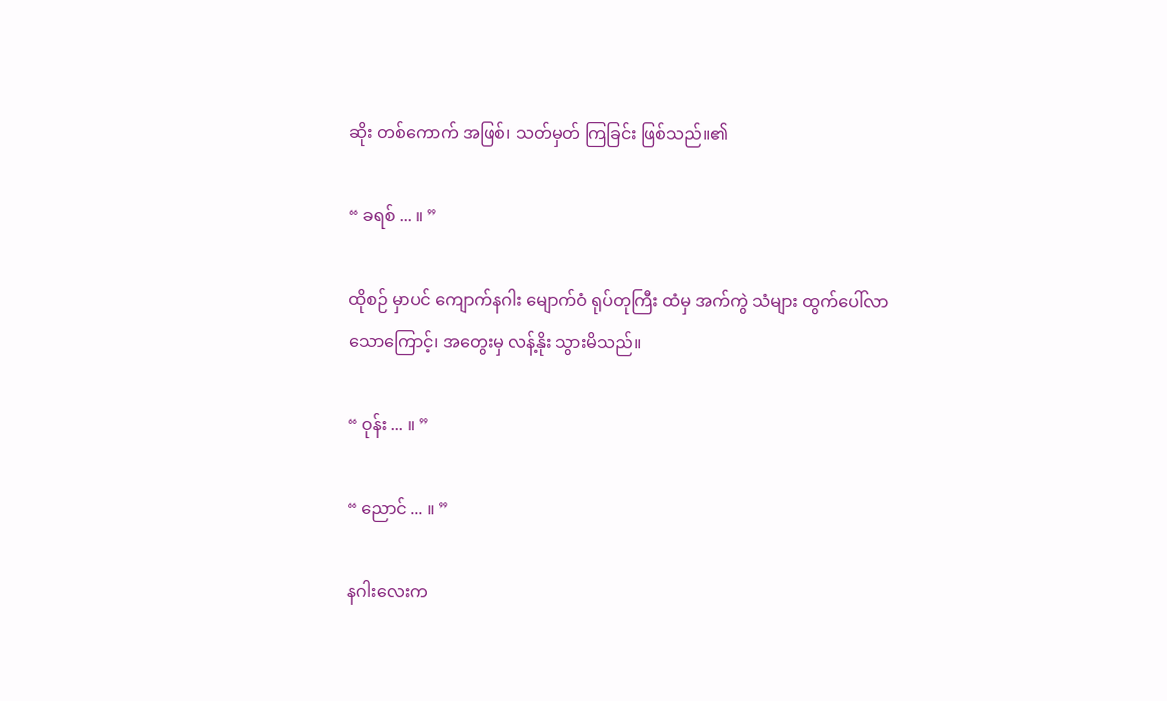ဆိုး တစ်ကောက် အဖြစ်၊ သတ်မှတ် ကြခြင်း ဖြစ်သည်။၏

“ ခရစ် ... ။ ”

ထိုစဉ် မှာပင် ကျောက်နဂါး မျောက်ဝံ ရုပ်တုကြီး ထံမှ အက်ကွဲ သံများ ထွက်ပေါ်လာ သောကြောင့်၊ အတွေးမှ လန့်နိုး သွားမိသည်။

“ ဝုန်း ... ။ ”

“ ညောင် ... ။ ”

နဂါးလေးက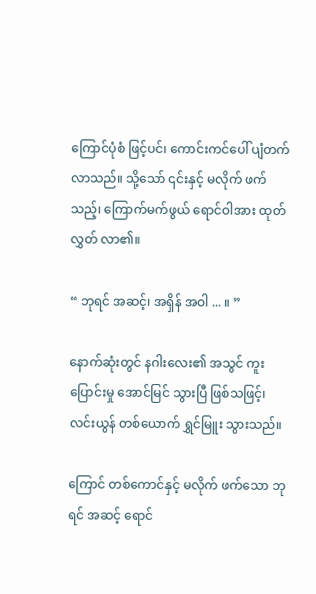ကြောင်ပုံစံ ဖြင့်ပင်၊ ကောင်းကင်ပေါ် ပျံတက် လာသည်။ သို့သော် ၎င်းနှင့် မလိုက် ဖက်သည့်၊ ကြောက်မက်ဖွယ် ရောင်ဝါအား ထုတ်လွှတ် လာ၏။

“ ဘုရင် အဆင့်၊ အရှိန် အဝါ ... ။ ”

နောက်ဆုံးတွင် နဂါးလေး၏ အသွင် ကူးပြောင်းမှု အောင်မြင် သွားပြီ ဖြစ်သဖြင့်၊ လင်းယွန် တစ်ယောက် ရွှင်မြူး သွားသည်။

ကြောင် တစ်ကောင်နှင့် မလိုက် ဖက်သော ဘုရင် အဆင့် ရောင်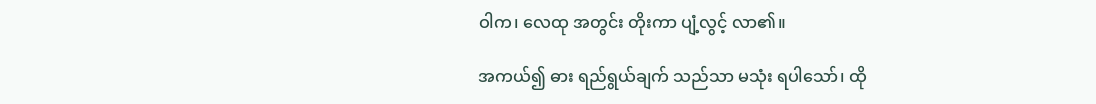ဝါက၊ လေထု အတွင်း တိုးကာ ပျံ့လွင့် လာ၏။

အကယ်၍ ဓား ရည်ရွယ်ချက် သည်သာ မသုံး ရပါသော်၊ ထို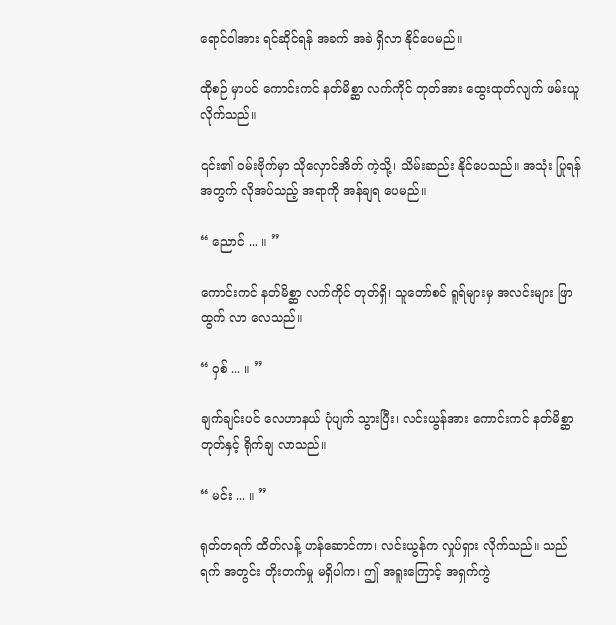ရောင်ဝါအား ရင်ဆိုင်ရန် အခက် အခဲ ရှိလာ နိုင်ပေမည်။

ထိုစဉ် မှာပင် ကောင်းကင် နတ်မိစ္ဆာ လက်ကိုင် တုတ်အား ထွေးထုတ်လျက် ဖမ်းယူ လိုက်သည်။

၎င်း၏ ဝမ်းဗိုက်မှာ သိုလှောင်အိတ် ကဲ့သို့၊ သိမ်းဆည်း နိုင်ပေသည်။ အသုံး ပြုရန် အတွက် လိုအပ်သည့် အရာကို အန်ချရ ပေမည်။

“ ညောင် ... ။ ”

ကောင်းကင် နတ်မိစ္ဆာ လက်ကိုင် တုတ်ရှိ၊ သူတော်စင် ရူရ်များမှ အလင်းများ ဖြာထွက် လာ လေသည်။

“ ဝှစ် ... ။ ”

ချက်ချင်းပင် လေဟာနယ် ပုံပျက် သွားပြီး၊ လင်းယွန်အား ကောင်းကင် နတ်မိစ္ဆာ တုတ်နှင့် ရိုက်ချ လာသည်။

“ မင်း ... ။ ”

ရုတ်တရက် ထိတ်လန့် ဟန်ဆောင်ကာ၊ လင်းယွန်က လှုပ်ရှား လိုက်သည်။ သည်ရက် အတွင်း တိုးတက်မှု မရှိပါက၊ ဤ အရူးကြောင့် အရှက်ကွဲ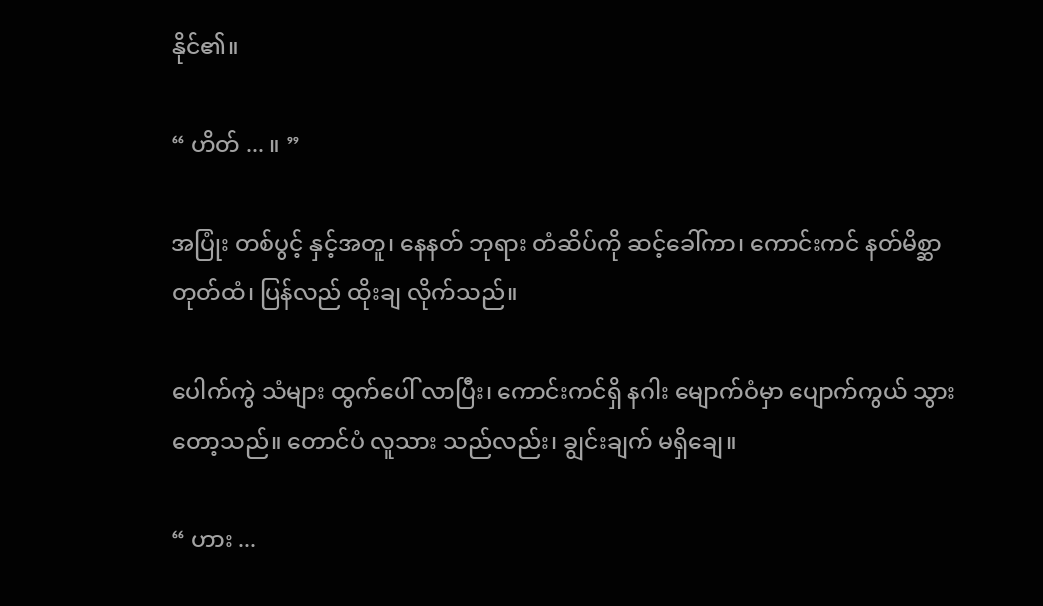နိုင်၏။

“ ဟိတ် ... ။ ”

အပြုံး တစ်ပွင့် နှင့်အတူ၊ နေနတ် ဘုရား တံဆိပ်ကို ဆင့်ခေါ်ကာ၊ ကောင်းကင် နတ်မိစ္ဆာ တုတ်ထံ၊ ပြန်လည် ထိုးချ လိုက်သည်။

ပေါက်ကွဲ သံများ ထွက်ပေါ် လာပြီး၊ ကောင်းကင်ရှိ နဂါး မျောက်ဝံမှာ ပျောက်ကွယ် သွားတော့သည်။ တောင်ပံ လူသား သည်လည်း၊ ချွင်းချက် မရှိချေ။

“ ဟား ...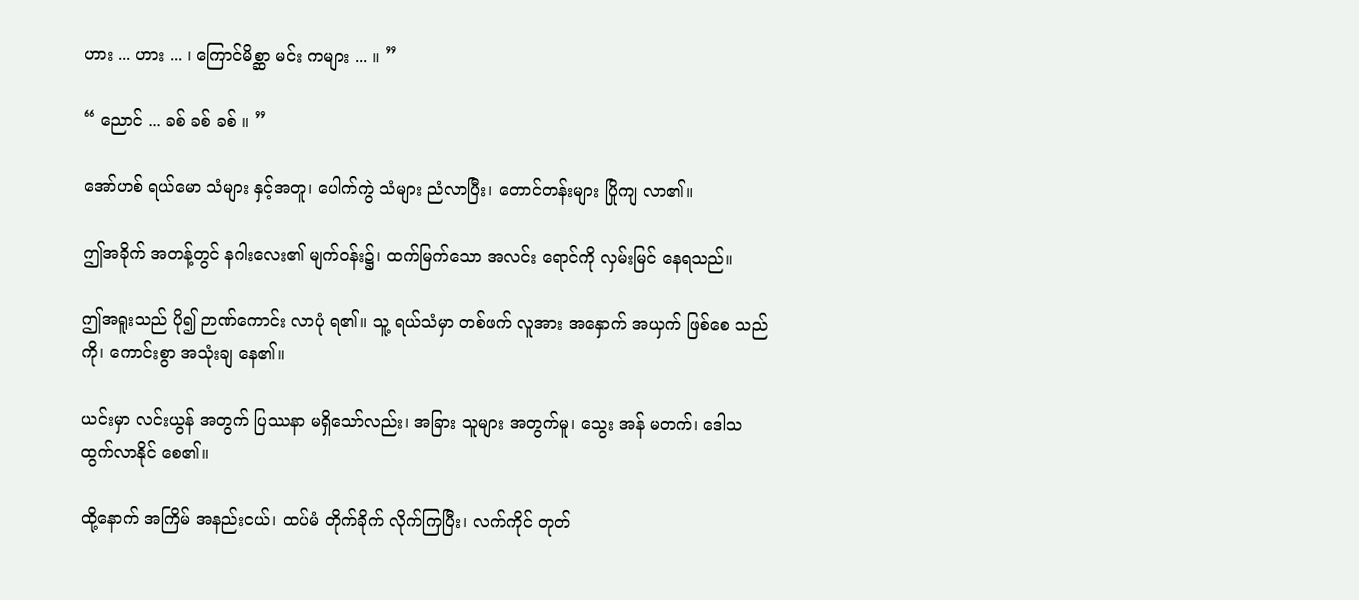ဟား ... ဟား ... ၊ ကြောင်မိစ္ဆာ မင်း ကများ ... ။ ”

“ ညောင် ... ခစ် ခစ် ခစ် ။ ”

အော်ဟစ် ရယ်မော သံများ နှင့်အတူ၊ ပေါက်ကွဲ သံများ ညံလာပြီး၊ တောင်တန်းများ ပြိုကျ လာ၏။

ဤအခိုက် အတန့်တွင် နဂါးလေး၏ မျက်ဝန်း၌၊ ထက်မြက်သော အလင်း ရောင်ကို လှမ်းမြင် နေရသည်။

ဤအရူးသည် ပို၍ ဉာဏ်ကောင်း လာပုံ ရ၏။ သူ့ ရယ်သံမှာ တစ်ဖက် လူအား အနှောက် အယှက် ဖြစ်စေ သည်ကို၊ ကောင်းစွာ အသုံးချ နေ၏။

ယင်းမှာ လင်းယွန် အတွက် ပြဿနာ မရှိသော်လည်း၊ အခြား သူများ အတွက်မူ၊ သွေး အန် မတက်၊ ဒေါသ ထွက်လာနိုင် စေ၏။

ထို့နောက် အကြိမ် အနည်းငယ်၊ ထပ်မံ တိုက်ခိုက် လိုက်ကြပြီး၊ လက်ကိုင် တုတ်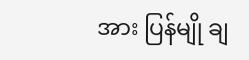အား ပြန်မျို ချ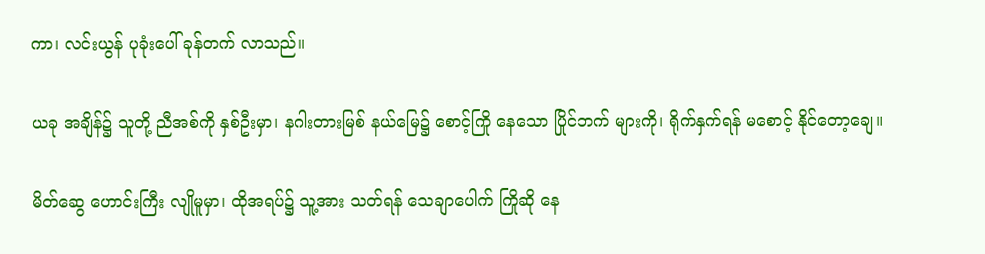ကာ၊ လင်းယွန် ပုခုံးပေါ် ခုန်တက် လာသည်။

ယခု အချိန်၌ သူတို့ ညီအစ်ကို နှစ်ဦးမှာ၊ နဂါးတားမြစ် နယ်မြေ၌ စောင့်ကြို နေသော ပြိုင်ဘက် များကို၊ ရိုက်နှက်ရန် မစောင့် နိုင်တော့ချေ။

မိတ်ဆွေ ဟောင်းကြီး လျိုမူမှာ၊ ထိုအရပ်၌ သူ့အား သတ်ရန် သေချာပေါက် ကြိုဆို နေ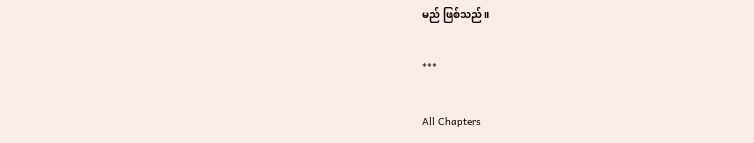မည် ဖြစ်သည်။

***

All Chapters